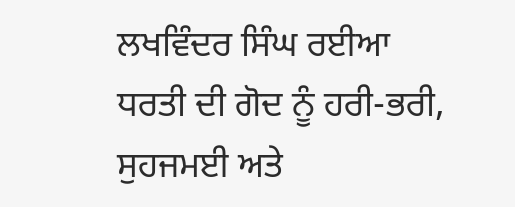ਲਖਵਿੰਦਰ ਸਿੰਘ ਰਈਆ
ਧਰਤੀ ਦੀ ਗੋਦ ਨੂੰ ਹਰੀ-ਭਰੀ, ਸੁਹਜਮਈ ਅਤੇ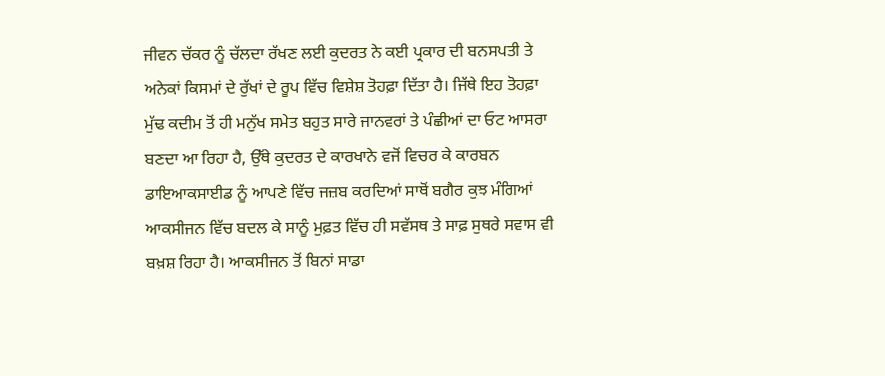ਜੀਵਨ ਚੱਕਰ ਨੂੰ ਚੱਲਦਾ ਰੱਖਣ ਲਈ ਕੁਦਰਤ ਨੇ ਕਈ ਪ੍ਰਕਾਰ ਦੀ ਬਨਸਪਤੀ ਤੇ ਅਨੇਕਾਂ ਕਿਸਮਾਂ ਦੇ ਰੁੱਖਾਂ ਦੇ ਰੂਪ ਵਿੱਚ ਵਿਸ਼ੇਸ਼ ਤੋਹਫ਼ਾ ਦਿੱਤਾ ਹੈ। ਜਿੱਥੇ ਇਹ ਤੋਹਫ਼ਾ ਮੁੱਢ ਕਦੀਮ ਤੋਂ ਹੀ ਮਨੁੱਖ ਸਮੇਤ ਬਹੁਤ ਸਾਰੇ ਜਾਨਵਰਾਂ ਤੇ ਪੰਛੀਆਂ ਦਾ ਓਟ ਆਸਰਾ ਬਣਦਾ ਆ ਰਿਹਾ ਹੈ, ਉੱਥੇ ਕੁਦਰਤ ਦੇ ਕਾਰਖਾਨੇ ਵਜੋਂ ਵਿਚਰ ਕੇ ਕਾਰਬਨ ਡਾਇਆਕਸਾਈਡ ਨੂੰ ਆਪਣੇ ਵਿੱਚ ਜਜ਼ਬ ਕਰਦਿਆਂ ਸਾਥੋਂ ਬਗੈਰ ਕੁਝ ਮੰਗਿਆਂ ਆਕਸੀਜਨ ਵਿੱਚ ਬਦਲ ਕੇ ਸਾਨੂੰ ਮੁਫ਼ਤ ਵਿੱਚ ਹੀ ਸਵੱਸਥ ਤੇ ਸਾਫ਼ ਸੁਥਰੇ ਸਵਾਸ ਵੀ ਬਖ਼ਸ਼ ਰਿਹਾ ਹੈ। ਆਕਸੀਜਨ ਤੋਂ ਬਿਨਾਂ ਸਾਡਾ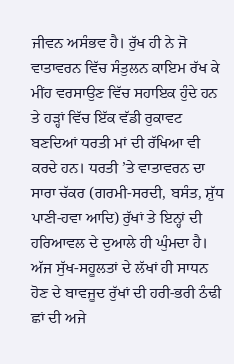ਜੀਵਨ ਅਸੰਭਵ ਹੈ। ਰੁੱਖ ਹੀ ਨੇ ਜੋ ਵਾਤਾਵਰਨ ਵਿੱਚ ਸੰਤੁਲਨ ਕਾਇਮ ਰੱਖ ਕੇ ਮੀਂਹ ਵਰਸਾਉਣ ਵਿੱਚ ਸਹਾਇਕ ਹੁੰਦੇ ਹਨ ਤੇ ਹੜ੍ਹਾਂ ਵਿੱਚ ਇੱਕ ਵੱਡੀ ਰੁਕਾਵਟ ਬਣਦਿਆਂ ਧਰਤੀ ਮਾਂ ਦੀ ਰੱਖਿਆ ਵੀ ਕਰਦੇ ਹਨ। ਧਰਤੀ ’ਤੇ ਵਾਤਾਵਰਨ ਦਾ ਸਾਰਾ ਚੱਕਰ (ਗਰਮੀ-ਸਰਦੀ, ਬਸੰਤ, ਸ਼ੁੱਧ ਪਾਣੀ-ਹਵਾ ਆਦਿ) ਰੁੱਖਾਂ ਤੇ ਇਨ੍ਹਾਂ ਦੀ ਹਰਿਆਵਲ ਦੇ ਦੁਆਲੇ ਹੀ ਘੁੰਮਦਾ ਹੈ।
ਅੱਜ ਸੁੱਖ-ਸਹੂਲਤਾਂ ਦੇ ਲੱਖਾਂ ਹੀ ਸਾਧਨ ਹੋਣ ਦੇ ਬਾਵਜੂਦ ਰੁੱਖਾਂ ਦੀ ਹਰੀ-ਭਰੀ ਠੰਢੀ ਛਾਂ ਦੀ ਅਜੇ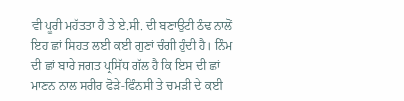ਵੀ ਪੂਰੀ ਮਹੱਤਤਾ ਹੈ ਤੇ ਏ.ਸੀ. ਦੀ ਬਣਾਉਟੀ ਠੰਢ ਨਾਲੋਂ ਇਹ ਛਾਂ ਸਿਹਤ ਲਈ ਕਈ ਗੁਣਾਂ ਚੰਗੀ ਹੁੰਦੀ ਹੈ। ਨਿੰਮ ਦੀ ਛਾਂ ਬਾਰੇ ਜਗਤ ਪ੍ਰਸਿੱਧ ਗੱਲ ਹੈ ਕਿ ਇਸ ਦੀ ਛਾਂ ਮਾਣਨ ਨਾਲ ਸਰੀਰ ਫੋੜੇ-ਫਿੰਨਸੀ ਤੇ ਚਮੜੀ ਦੇ ਕਈ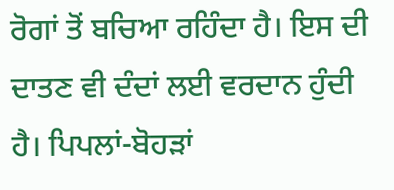ਰੋਗਾਂ ਤੋਂ ਬਚਿਆ ਰਹਿੰਦਾ ਹੈ। ਇਸ ਦੀ ਦਾਤਣ ਵੀ ਦੰਦਾਂ ਲਈ ਵਰਦਾਨ ਹੁੰਦੀ ਹੈ। ਪਿਪਲਾਂ-ਬੋਹੜਾਂ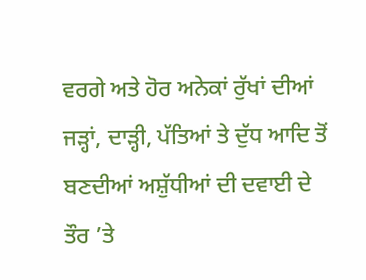ਵਰਗੇ ਅਤੇ ਹੋਰ ਅਨੇਕਾਂ ਰੁੱਖਾਂ ਦੀਆਂ ਜੜ੍ਹਾਂ, ਦਾੜ੍ਹੀ, ਪੱਤਿਆਂ ਤੇ ਦੁੱਧ ਆਦਿ ਤੋਂ ਬਣਦੀਆਂ ਅਸ਼ੁੱਧੀਆਂ ਦੀ ਦਵਾਈ ਦੇ ਤੌਰ ’ਤੇ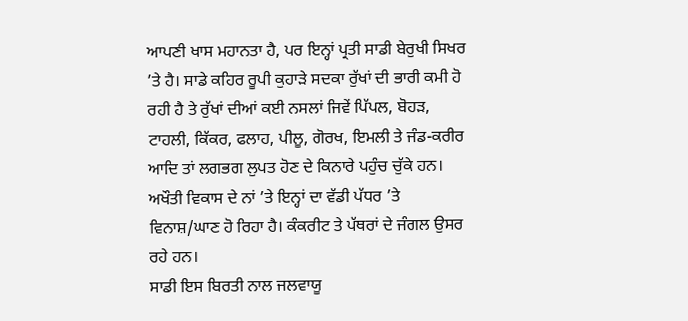ਆਪਣੀ ਖਾਸ ਮਹਾਨਤਾ ਹੈ, ਪਰ ਇਨ੍ਹਾਂ ਪ੍ਰਤੀ ਸਾਡੀ ਬੇਰੁਖੀ ਸਿਖਰ ’ਤੇ ਹੈ। ਸਾਡੇ ਕਹਿਰ ਰੂਪੀ ਕੁਹਾੜੇ ਸਦਕਾ ਰੁੱਖਾਂ ਦੀ ਭਾਰੀ ਕਮੀ ਹੋ ਰਹੀ ਹੈ ਤੇ ਰੁੱਖਾਂ ਦੀਆਂ ਕਈ ਨਸਲਾਂ ਜਿਵੇਂ ਪਿੱਪਲ, ਬੋਹੜ, ਟਾਹਲੀ, ਕਿੱਕਰ, ਫਲਾਹ, ਪੀਲੂ, ਗੋਰਖ, ਇਮਲੀ ਤੇ ਜੰਡ-ਕਰੀਰ ਆਦਿ ਤਾਂ ਲਗਭਗ ਲੁਪਤ ਹੋਣ ਦੇ ਕਿਨਾਰੇ ਪਹੁੰਚ ਚੁੱਕੇ ਹਨ। ਅਖੌਤੀ ਵਿਕਾਸ ਦੇ ਨਾਂ ’ਤੇ ਇਨ੍ਹਾਂ ਦਾ ਵੱਡੀ ਪੱਧਰ ’ਤੇ ਵਿਨਾਸ਼/ਘਾਣ ਹੋ ਰਿਹਾ ਹੈ। ਕੰਕਰੀਟ ਤੇ ਪੱਥਰਾਂ ਦੇ ਜੰਗਲ ਉਸਰ ਰਹੇ ਹਨ।
ਸਾਡੀ ਇਸ ਬਿਰਤੀ ਨਾਲ ਜਲਵਾਯੂ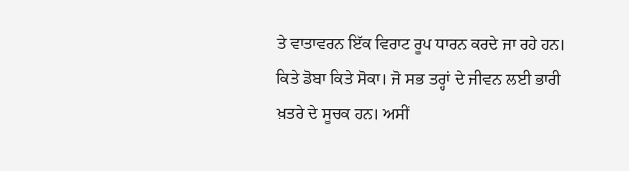ਤੇ ਵਾਤਾਵਰਨ ਇੱਕ ਵਿਰਾਟ ਰੂਪ ਧਾਰਨ ਕਰਦੇ ਜਾ ਰਹੇ ਹਨ। ਕਿਤੇ ਡੋਬਾ ਕਿਤੇ ਸੋਕਾ। ਜੋ ਸਭ ਤਰ੍ਹਾਂ ਦੇ ਜੀਵਨ ਲਈ ਭਾਰੀ ਖ਼ਤਰੇ ਦੇ ਸੂਚਕ ਹਨ। ਅਸੀਂ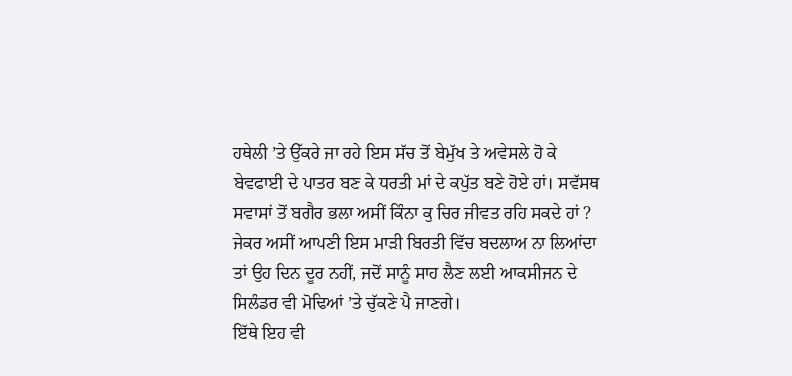ਹਥੇਲੀ ’ਤੇ ਉੱਕਰੇ ਜਾ ਰਹੇ ਇਸ ਸੱਚ ਤੋਂ ਬੇਮੁੱਖ ਤੇ ਅਵੇਸਲੇ ਹੋ ਕੇ ਬੇਵਫਾਈ ਦੇ ਪਾਤਰ ਬਣ ਕੇ ਧਰਤੀ ਮਾਂ ਦੇ ਕਪੁੱਤ ਬਣੇ ਹੋਏ ਹਾਂ। ਸਵੱਸਥ ਸਵਾਸਾਂ ਤੋਂ ਬਗੈਰ ਭਲਾ ਅਸੀਂ ਕਿੰਨਾ ਕੁ ਚਿਰ ਜੀਵਤ ਰਹਿ ਸਕਦੇ ਹਾਂ ? ਜੇਕਰ ਅਸੀਂ ਆਪਣੀ ਇਸ ਮਾੜੀ ਬਿਰਤੀ ਵਿੱਚ ਬਦਲਾਅ ਨਾ ਲਿਆਂਦਾ ਤਾਂ ਉਹ ਦਿਨ ਦੂਰ ਨਹੀਂ, ਜਦੋਂ ਸਾਨੂੰ ਸਾਹ ਲੈਣ ਲਈ ਆਕਸੀਜਨ ਦੇ ਸਿਲੰਡਰ ਵੀ ਮੋਢਿਆਂ ’ਤੇ ਚੁੱਕਣੇ ਪੈ ਜਾਣਗੇ।
ਇੱਥੇ ਇਹ ਵੀ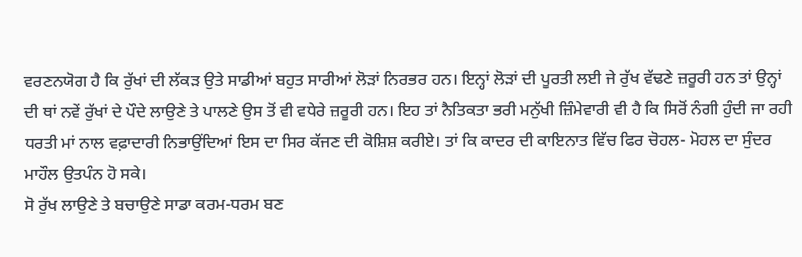ਵਰਣਨਯੋਗ ਹੈ ਕਿ ਰੁੱਖਾਂ ਦੀ ਲੱਕੜ ਉਤੇ ਸਾਡੀਆਂ ਬਹੁਤ ਸਾਰੀਆਂ ਲੋੜਾਂ ਨਿਰਭਰ ਹਨ। ਇਨ੍ਹਾਂ ਲੋੜਾਂ ਦੀ ਪੂਰਤੀ ਲਈ ਜੇ ਰੁੱਖ ਵੱਢਣੇ ਜ਼ਰੂਰੀ ਹਨ ਤਾਂ ਉਨ੍ਹਾਂ ਦੀ ਥਾਂ ਨਵੇਂ ਰੁੱਖਾਂ ਦੇ ਪੌਦੇ ਲਾਉਣੇ ਤੇ ਪਾਲਣੇ ਉਸ ਤੋਂ ਵੀ ਵਧੇਰੇ ਜ਼ਰੂਰੀ ਹਨ। ਇਹ ਤਾਂ ਨੈਤਿਕਤਾ ਭਰੀ ਮਨੁੱਖੀ ਜ਼ਿੰਮੇਵਾਰੀ ਵੀ ਹੈ ਕਿ ਸਿਰੋਂ ਨੰਗੀ ਹੁੰਦੀ ਜਾ ਰਹੀ ਧਰਤੀ ਮਾਂ ਨਾਲ ਵਫ਼ਾਦਾਰੀ ਨਿਭਾਉਂਦਿਆਂ ਇਸ ਦਾ ਸਿਰ ਕੱਜਣ ਦੀ ਕੋਸ਼ਿਸ਼ ਕਰੀਏ। ਤਾਂ ਕਿ ਕਾਦਰ ਦੀ ਕਾਇਨਾਤ ਵਿੱਚ ਫਿਰ ਚੋਹਲ- ਮੋਹਲ ਦਾ ਸੁੰਦਰ ਮਾਹੌਲ ਉਤਪੰਨ ਹੋ ਸਕੇ।
ਸੋ ਰੁੱਖ ਲਾਉਣੇ ਤੇ ਬਚਾਉਣੇ ਸਾਡਾ ਕਰਮ-ਧਰਮ ਬਣ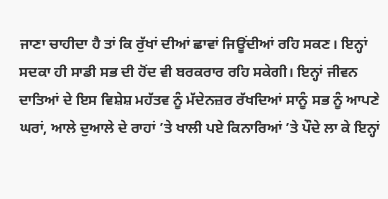ਜਾਣਾ ਚਾਹੀਦਾ ਹੈ ਤਾਂ ਕਿ ਰੁੱਖਾਂ ਦੀਆਂ ਛਾਵਾਂ ਜਿਊਂਦੀਆਂ ਰਹਿ ਸਕਣ। ਇਨ੍ਹਾਂ ਸਦਕਾ ਹੀ ਸਾਡੀ ਸਭ ਦੀ ਹੋਂਦ ਵੀ ਬਰਕਰਾਰ ਰਹਿ ਸਕੇਗੀ। ਇਨ੍ਹਾਂ ਜੀਵਨ ਦਾਤਿਆਂ ਦੇ ਇਸ ਵਿਸ਼ੇਸ਼ ਮਹੱਤਵ ਨੂੰ ਮੱਦੇਨਜ਼ਰ ਰੱਖਦਿਆਂ ਸਾਨੂੰ ਸਭ ਨੂੰ ਆਪਣੇ ਘਰਾਂ, ਆਲੇ ਦੁਆਲੇ ਦੇ ਰਾਹਾਂ ’ਤੇ ਖਾਲੀ ਪਏ ਕਿਨਾਰਿਆਂ ’ਤੇ ਪੌਦੇ ਲਾ ਕੇ ਇਨ੍ਹਾਂ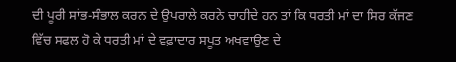ਦੀ ਪੂਰੀ ਸਾਂਭ-ਸੰਭਾਲ ਕਰਨ ਦੇ ਉਪਰਾਲੇ ਕਰਨੇ ਚਾਹੀਦੇ ਹਨ ਤਾਂ ਕਿ ਧਰਤੀ ਮਾਂ ਦਾ ਸਿਰ ਕੱਜਣ ਵਿੱਚ ਸਫਲ ਹੋ ਕੇ ਧਰਤੀ ਮਾਂ ਦੇ ਵਫ਼ਾਦਾਰ ਸਪੂਤ ਅਖਵਾਉਣ ਦੇ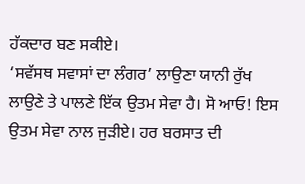ਹੱਕਦਾਰ ਬਣ ਸਕੀਏ।
‘ਸਵੱਸਥ ਸਵਾਸਾਂ ਦਾ ਲੰਗਰ’ ਲਾਉਣਾ ਯਾਨੀ ਰੁੱਖ ਲਾਉਣੇ ਤੇ ਪਾਲਣੇ ਇੱਕ ਉਤਮ ਸੇਵਾ ਹੈ। ਸੋ ਆਓ! ਇਸ ਉਤਮ ਸੇਵਾ ਨਾਲ ਜੁੜੀਏ। ਹਰ ਬਰਸਾਤ ਦੀ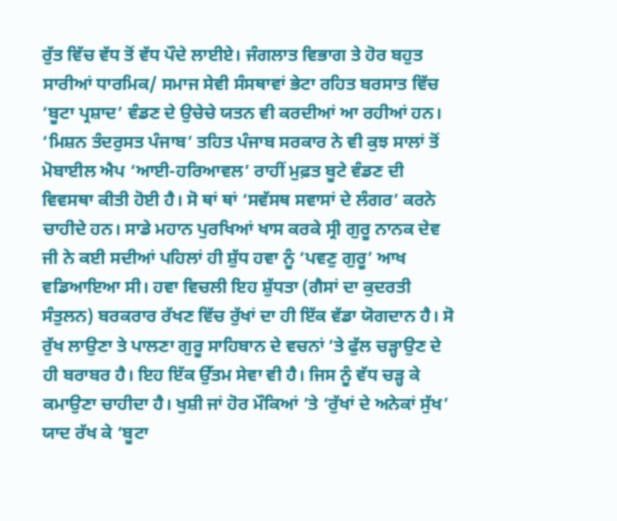ਰੁੱਤ ਵਿੱਚ ਵੱਧ ਤੋਂ ਵੱਧ ਪੌਦੇ ਲਾਈਏ। ਜੰਗਲਾਤ ਵਿਭਾਗ ਤੇ ਹੋਰ ਬਹੁਤ ਸਾਰੀਆਂ ਧਾਰਮਿਕ/ ਸਮਾਜ ਸੇਵੀ ਸੰਸਥਾਵਾਂ ਭੇਟਾ ਰਹਿਤ ਬਰਸਾਤ ਵਿੱਚ ‘ਬੂਟਾ ਪ੍ਰਸ਼ਾਦ’ ਵੰਡਣ ਦੇ ਉਚੇਚੇ ਯਤਨ ਵੀ ਕਰਦੀਆਂ ਆ ਰਹੀਆਂ ਹਨ। ‘ਮਿਸ਼ਨ ਤੰਦਰੁਸਤ ਪੰਜਾਬ’ ਤਹਿਤ ਪੰਜਾਬ ਸਰਕਾਰ ਨੇ ਵੀ ਕੁਝ ਸਾਲਾਂ ਤੋਂ ਮੋਬਾਈਲ ਐਪ ‘ਆਈ-ਹਰਿਆਵਲ’ ਰਾਹੀਂ ਮੁਫ਼ਤ ਬੂਟੇ ਵੰਡਣ ਦੀ ਵਿਵਸਥਾ ਕੀਤੀ ਹੋਈ ਹੈ। ਸੋ ਥਾਂ ਥਾਂ ‘ਸਵੱਸਥ ਸਵਾਸਾਂ ਦੇ ਲੰਗਰ’ ਕਰਨੇ ਚਾਹੀਦੇ ਹਨ। ਸਾਡੇ ਮਹਾਨ ਪੁਰਖਿਆਂ ਖਾਸ ਕਰਕੇ ਸ੍ਰੀ ਗੁਰੂ ਨਾਨਕ ਦੇਵ ਜੀ ਨੇ ਕਈ ਸਦੀਆਂ ਪਹਿਲਾਂ ਹੀ ਸ਼ੁੱਧ ਹਵਾ ਨੂੰ ‘ਪਵਣੁ ਗੁਰੂ’ ਆਖ ਵਡਿਆਇਆ ਸੀ। ਹਵਾ ਵਿਚਲੀ ਇਹ ਸ਼ੁੱਧਤਾ (ਗੈਸਾਂ ਦਾ ਕੁਦਰਤੀ ਸੰਤੁਲਨ) ਬਰਕਰਾਰ ਰੱਖਣ ਵਿੱਚ ਰੁੱਖਾਂ ਦਾ ਹੀ ਇੱਕ ਵੱਡਾ ਯੋਗਦਾਨ ਹੈ। ਸੋ ਰੁੱਖ ਲਾਉਣਾ ਤੇ ਪਾਲਣਾ ਗੁਰੂ ਸਾਹਿਬਾਨ ਦੇ ਵਚਨਾਂ ’ਤੇ ਫੁੱਲ ਚੜ੍ਹਾਉਣ ਦੇ ਹੀ ਬਰਾਬਰ ਹੈ। ਇਹ ਇੱਕ ਉੱਤਮ ਸੇਵਾ ਵੀ ਹੈ। ਜਿਸ ਨੂੰ ਵੱਧ ਚੜ੍ਹ ਕੇ ਕਮਾਉਣਾ ਚਾਹੀਦਾ ਹੈ। ਖੁਸ਼ੀ ਜਾਂ ਹੋਰ ਮੌਕਿਆਂ ’ਤੇ ‘ਰੁੱਖਾਂ ਦੇ ਅਨੇਕਾਂ ਸੁੱਖ’ ਯਾਦ ਰੱਖ ਕੇ ‘ਬੂਟਾ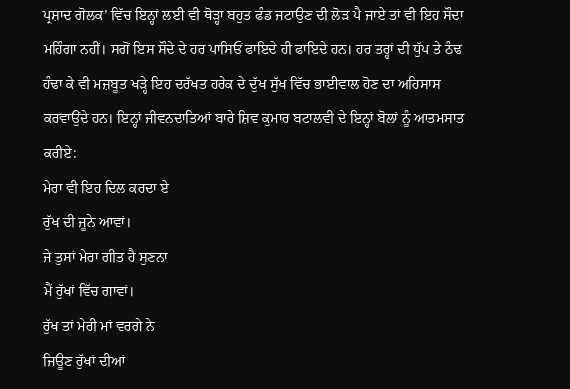ਪ੍ਰਸ਼ਾਦ ਗੋਲਕ’ ਵਿੱਚ ਇਨ੍ਹਾਂ ਲਈ ਵੀ ਥੋੜ੍ਹਾ ਬਹੁਤ ਫੰਡ ਜਟਾਉਣ ਦੀ ਲੋੜ ਪੈ ਜਾਏ ਤਾਂ ਵੀ ਇਹ ਸੌਦਾ ਮਹਿੰਗਾ ਨਹੀਂ। ਸਗੋਂ ਇਸ ਸੌਦੇ ਦੇ ਹਰ ਪਾਸਿਓਂ ਫਾਇਦੇ ਹੀ ਫਾਇਦੇ ਹਨ। ਹਰ ਤਰ੍ਹਾਂ ਦੀ ਧੁੱਪ ਤੇ ਠੰਢ ਹੰਢਾ ਕੇ ਵੀ ਮਜ਼ਬੂਤ ਖੜ੍ਹੇ ਇਹ ਦਰੱਖਤ ਹਰੇਕ ਦੇ ਦੁੱਖ ਸੁੱਖ ਵਿੱਚ ਭਾਈਵਾਲ ਹੋਣ ਦਾ ਅਹਿਸਾਸ ਕਰਵਾਉਂਦੇ ਹਨ। ਇਨ੍ਹਾਂ ਜੀਵਨਦਾਤਿਆਂ ਬਾਰੇ ਸ਼ਿਵ ਕੁਮਾਰ ਬਟਾਲਵੀ ਦੇ ਇਨ੍ਹਾਂ ਬੋਲਾਂ ਨੂੰ ਆਤਮਸਾਤ ਕਰੀਏ:
ਮੇਰਾ ਵੀ ਇਹ ਦਿਲ ਕਰਦਾ ਏ
ਰੁੱਖ ਦੀ ਜੂਨੇ ਆਵਾਂ।
ਜੇ ਤੁਸਾਂ ਮੇਰਾ ਗੀਤ ਹੈ ਸੁਣਨਾ
ਮੈਂ ਰੁੱਖਾਂ ਵਿੱਚ ਗਾਵਾਂ।
ਰੁੱਖ ਤਾਂ ਮੇਰੀ ਮਾਂ ਵਰਗੇ ਨੇ
ਜਿਊਣ ਰੁੱਖਾਂ ਦੀਆਂ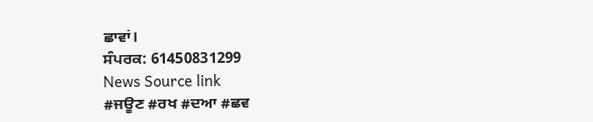ਛਾਵਾਂ।
ਸੰਪਰਕ: 61450831299
News Source link
#ਜਊਣ #ਰਖ #ਦਆ #ਛਵ